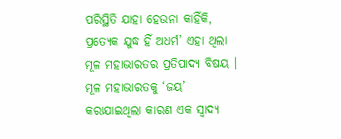ପରିସ୍ଥିତି ଯାହା ହେଉନା କାହିଁକି, ପ୍ରତ୍ୟେକ ଯୁଦ୍ଧ ହିଁ ଅଧର୍ମ’ ଏହା ଥିଲା ମୂଳ ମହାଭାରତର ପ୍ରତିପାଦ୍ୟ ବିଷୟ । ମୂଳ ମହାଭାରତକୁ ‘ଜୟ’ କରାଯାଇଥିଲା କାରଣ ଏକ ସ୍ୱାଦ୍ୟ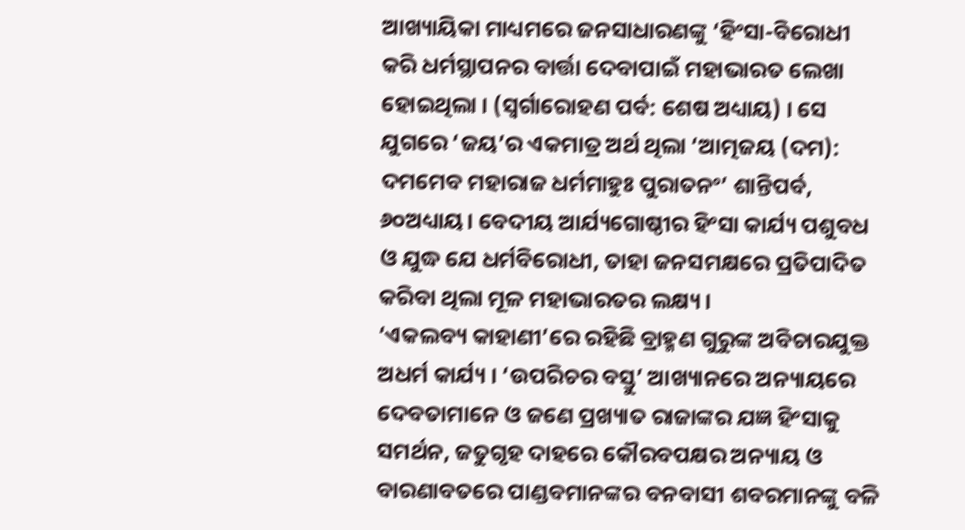ଆଖ୍ୟାୟିକା ମାଧ୍ୟମରେ ଜନସାଧାରଣଙ୍କୁ ‘ହିଂସା-ବିରୋଧୀ କରି ଧର୍ମସ୍ଥାପନର ବାର୍ତ୍ତା ଦେବାପାଇଁ ମହାଭାରତ ଲେଖା ହୋଇଥିଲା । (ସ୍ୱର୍ଗାରୋହଣ ପର୍ବ: ଶେଷ ଅଧ୍ୟାୟ) । ସେ ଯୁଗରେ ‘ଜୟ’ର ଏକମାତ୍ର ଅର୍ଥ ଥିଲା ‘ଆତ୍ମଜୟ (ଦମ): ଦମମେବ ମହାରାଜ ଧର୍ମମାହୁଃ ପୁରାତନଂ’ ଶାନ୍ତିପର୍ବ, ୬୦ଅଧ୍ୟାୟ। ବେଦୀୟ ଆର୍ଯ୍ୟଗୋଷ୍ଠୀର ହିଂସା କାର୍ଯ୍ୟ ପଶୁବଧ ଓ ଯୁଦ୍ଧ ଯେ ଧର୍ମବିରୋଧୀ, ତାହା ଜନସମକ୍ଷରେ ପ୍ରତିପାଦିତ କରିବା ଥିଲା ମୂଳ ମହାଭାରତର ଲକ୍ଷ୍ୟ ।
‘ଏକଲବ୍ୟ କାହାଣୀ’ରେ ରହିଛି ବ୍ରାହ୍ମଣ ଗୁରୁଙ୍କ ଅବିଚାରଯୁକ୍ତ ଅଧର୍ମ କାର୍ଯ୍ୟ । ‘ଉପରିଚର ବସ୍ତୁ’ ଆଖ୍ୟାନରେ ଅନ୍ୟାୟରେ ଦେବତାମାନେ ଓ ଜଣେ ପ୍ରଖ୍ୟାତ ରାଜାଙ୍କର ଯଜ୍ଞ ହିଂସାକୁ ସମର୍ଥନ, ଜତୁଗୃହ ଦାହରେ କୌରବପକ୍ଷର ଅନ୍ୟାୟ ଓ ବାରଣାବତରେ ପାଣ୍ଡବମାନଙ୍କର ବନବାସୀ ଶବରମାନଙ୍କୁ ବଳି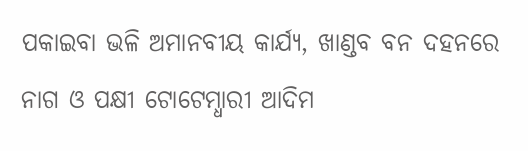ପକାଇବା ଭଳି ଅମାନବୀୟ କାର୍ଯ୍ୟ, ଖାଣ୍ଡବ ବନ ଦହନରେ ନାଗ ଓ ପକ୍ଷୀ ଟୋଟେମ୍ଧାରୀ ଆଦିମ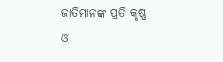ଜାତିମାନଙ୍କ ପ୍ରତି କୃଷ୍ଣ ଓ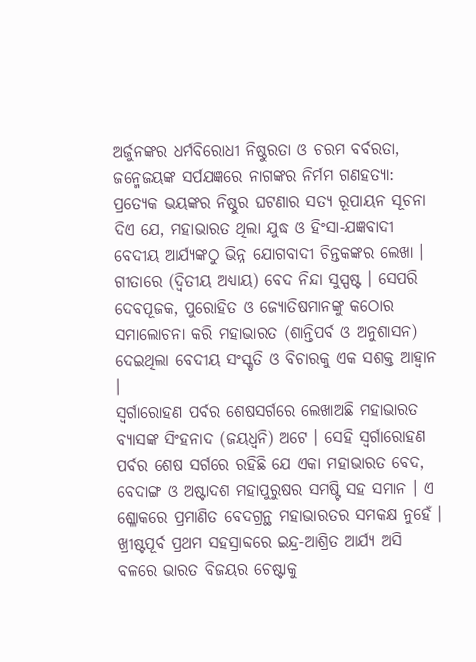ଅର୍ଜୁନଙ୍କର ଧର୍ମବିରୋଧୀ ନିଷ୍ଠୁରତା ଓ ଚରମ ବର୍ବରତା, ଜନ୍ମେଜୟଙ୍କ ସର୍ପଯଜ୍ଞରେ ନାଗଙ୍କର ନିର୍ମମ ଗଣହତ୍ୟା: ପ୍ରତ୍ୟେକ ଭୟଙ୍କର ନିଷ୍ଠୁର ଘଟଣାର ସତ୍ୟ ରୂପାୟନ ସୂଚନା ଦିଏ ଯେ, ମହାଭାରତ ଥିଲା ଯୁଦ୍ଧ ଓ ହିଂସା-ଯଜ୍ଞବାଦୀ ବେଦୀୟ ଆର୍ଯ୍ୟଙ୍କଠୁ ଭିନ୍ନ ଯୋଗବାଦୀ ଚିନ୍ତକଙ୍କର ଲେଖା ।
ଗୀତାରେ (ଦ୍ୱିତୀୟ ଅଧ୍ୟାୟ) ବେଦ ନିନ୍ଦା ସୁସ୍ପଷ୍ଟ । ସେପରି ଦେବପୂଜକ, ପୁରୋହିତ ଓ ଜ୍ୟୋତିଷମାନଙ୍କୁ କଠୋର ସମାଲୋଚନା କରି ମହାଭାରତ (ଶାନ୍ତିପର୍ବ ଓ ଅନୁଶାସନ) ଦେଇଥିଲା ବେଦୀୟ ସଂସ୍କୃତି ଓ ବିଚାରକୁ ଏକ ସଶକ୍ତ ଆହ୍ୱାନ ।
ସ୍ୱର୍ଗାରୋହଣ ପର୍ବର ଶେଷସର୍ଗରେ ଲେଖାଅଛି ମହାଭାରତ ବ୍ୟାସଙ୍କ ସିଂହନାଦ (ଜୟଧ୍ୱନି) ଅଟେ । ସେହି ସ୍ୱର୍ଗାରୋହଣ ପର୍ବର ଶେଷ ସର୍ଗରେ ରହିଛି ଯେ ଏକା ମହାଭାରତ ବେଦ, ବେଦାଙ୍ଗ ଓ ଅଷ୍ଟାଦଶ ମହାପୁରୁଷର ସମଷ୍ଟି ସହ ସମାନ । ଏ ଶ୍ଳୋକରେ ପ୍ରମାଣିତ ବେଦଗ୍ରନ୍ଥ ମହାଭାରତର ସମକକ୍ଷ ନୁହେଁ ।
ଖ୍ରୀଷ୍ଟପୂର୍ବ ପ୍ରଥମ ସହସ୍ରାବ୍ଦରେ ଇନ୍ଦ୍ର-ଆଶ୍ରିତ ଆର୍ଯ୍ୟ ଅସି ବଳରେ ଭାରତ ବିଜୟର ଚେଷ୍ଟାକୁ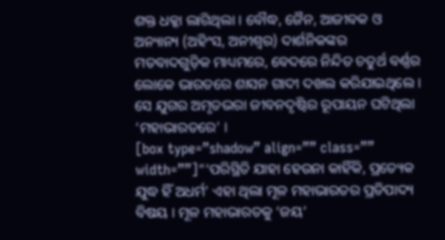ଶକ୍ତ ଧକ୍କା ଲାଗିଥିଲା । ବୌଦ୍ଧ, ଜୈନ, ଆଜୀବକ ଓ ଅନ୍ୟାନ୍ୟ (ଅହିଂସ, ଅନୀଶ୍ୱର) ଦାର୍ଶନିକଙ୍କର ମତବାଦଗୁଡ଼ିକ ମାଧ୍ୟମରେ, ବେଦରେ ନିନ୍ଦିତ ଚତୁର୍ଥ ବର୍ଣ୍ଣର ଲୋକେ ଭାରତରେ ଶାସନ ଗାଦୀ ଦଖଲ କରିଯାଇଥିଲେ । ସେ ଯୁଗର ଅମୃତଭରା ଜୀବନଦୃଷ୍ଟିର ରୂପାୟନ ଘଟିଥିଲା ‘ମହାଭାରତରେ’ ।
[box type=”shadow” align=”” class=”” width=””]“‘ପରିସ୍ଥିତି ଯାହା ହେଉନା କାହିଁକି, ପ୍ରତ୍ୟେକ ଯୁଦ୍ଧ ହିଁ ଅଧର୍ମ’ ଏହା ଥିଲା ମୂଳ ମହାଭାରତର ପ୍ରତିପାଦ୍ୟ ବିଷୟ । ମୂଳ ମହାଭାରତକୁ ‘ଜୟ’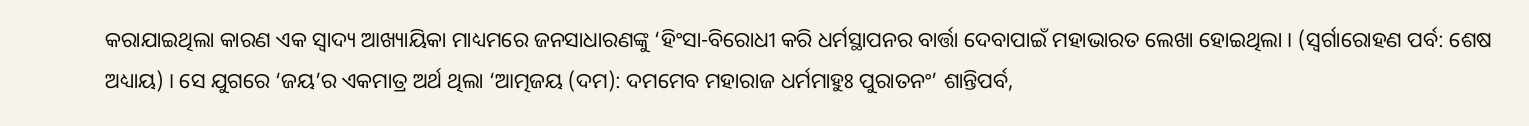କରାଯାଇଥିଲା କାରଣ ଏକ ସ୍ୱାଦ୍ୟ ଆଖ୍ୟାୟିକା ମାଧ୍ୟମରେ ଜନସାଧାରଣଙ୍କୁ ‘ହିଂସା-ବିରୋଧୀ କରି ଧର୍ମସ୍ଥାପନର ବାର୍ତ୍ତା ଦେବାପାଇଁ ମହାଭାରତ ଲେଖା ହୋଇଥିଲା । (ସ୍ୱର୍ଗାରୋହଣ ପର୍ବ: ଶେଷ ଅଧ୍ୟାୟ) । ସେ ଯୁଗରେ ‘ଜୟ’ର ଏକମାତ୍ର ଅର୍ଥ ଥିଲା ‘ଆତ୍ମଜୟ (ଦମ): ଦମମେବ ମହାରାଜ ଧର୍ମମାହୁଃ ପୁରାତନଂ’ ଶାନ୍ତିପର୍ବ,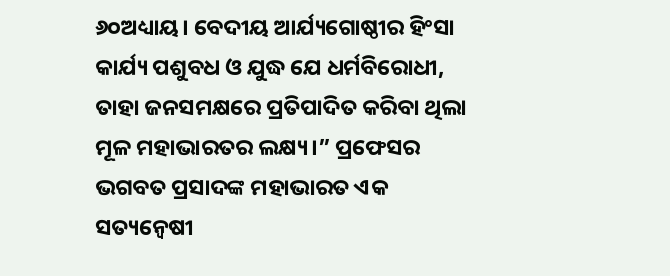୬୦ଅଧ୍ୟାୟ। ବେଦୀୟ ଆର୍ଯ୍ୟଗୋଷ୍ଠୀର ହିଂସା କାର୍ଯ୍ୟ ପଶୁବଧ ଓ ଯୁଦ୍ଧ ଯେ ଧର୍ମବିରୋଧୀ, ତାହା ଜନସମକ୍ଷରେ ପ୍ରତିପାଦିତ କରିବା ଥିଲା ମୂଳ ମହାଭାରତର ଲକ୍ଷ୍ୟ।” ପ୍ରଫେସର ଭଗବତ ପ୍ରସାଦଙ୍କ ମହାଭାରତ ଏକ ସତ୍ୟନ୍ୱେଷୀ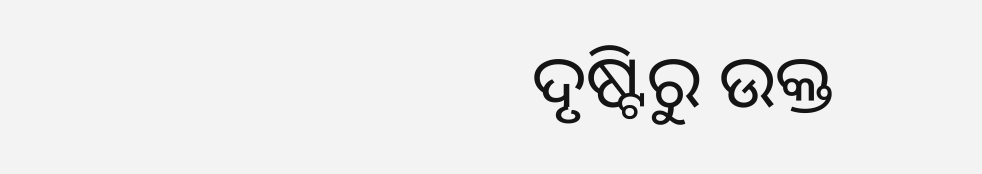ଦୃଷ୍ଟିରୁ ଉକ୍ତ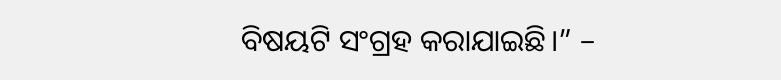ବିଷୟଟି ସଂଗ୍ରହ କରାଯାଇଛି।” –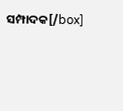ସମ୍ପାଦକ[/box]